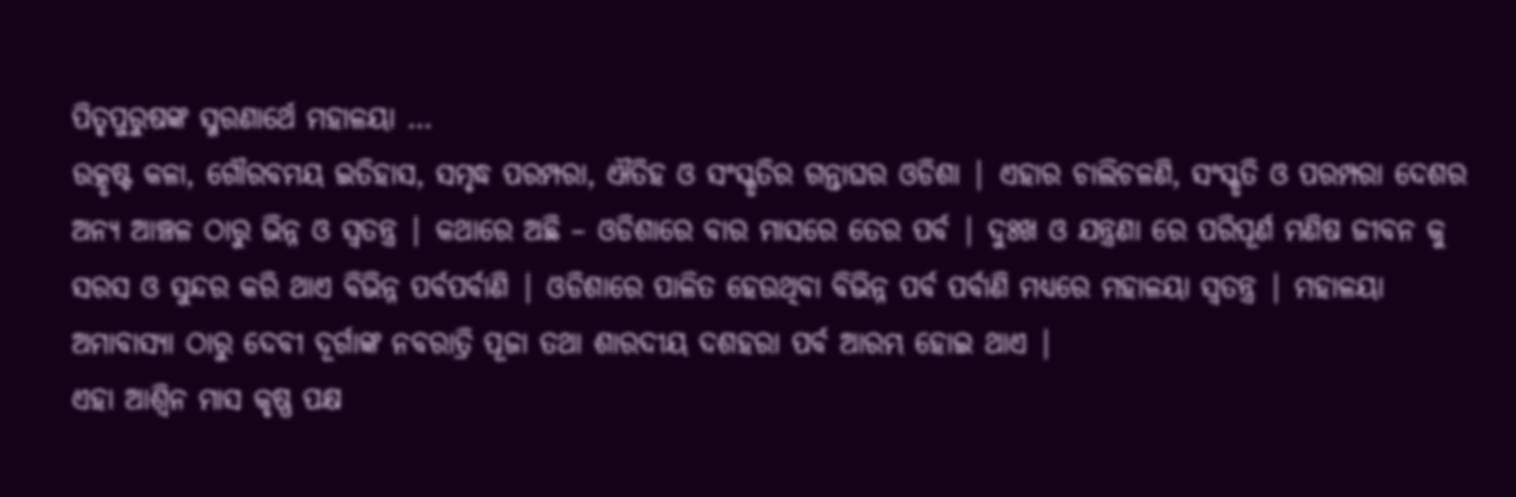ପିତୃପୁରୁଷଙ୍କ ସ୍ମରଣାର୍ଥେ ମହାଳୟା …
ଉତ୍କୃଷ୍ଟ କଳା, ଗୌରବମୟ ଇତିହାସ, ସମୃଦ୍ଧ ପରମ୍ପରା, ଐତିହ ଓ ସଂସ୍କୃତିର ଗନ୍ତାଘର ଓଡିଶା | ଏହାର ଚାଲିଚଳଣି, ସଂସ୍କୃତି ଓ ପରମ୍ପରା ଦେଶର ଅନ୍ୟ ଆଞ୍ଚଳ ଠାରୁ ଭିନ୍ନ ଓ ସ୍ଵତନ୍ତ୍ର | କଥାରେ ଅଛି – ଓଡିଶାରେ ବାର ମାସରେ ତେର ପର୍ବ | ଦୁଃଖ ଓ ଯନ୍ତ୍ରଣା ରେ ପରିପୂର୍ଣ ମଣିଷ ଜୀବନ କୁ ସରସ ଓ ସୁନ୍ଦର କରି ଥାଏ ବିଭିନ୍ନ ପର୍ବପର୍ବାଣି | ଓଡିଶାରେ ପାଳିତ ହେଉଥିବା ବିଭିନ୍ନ ପର୍ବ ପର୍ବାଣି ମଧ୍ୟରେ ମହାଳୟା ସ୍ଵତନ୍ତ୍ର | ମହାଳୟା ଅମାବାସ୍ୟା ଠାରୁ ଦେବୀ ଦୂର୍ଗାଙ୍କ ନବରାତ୍ରି ପୂଜା ତଥା ଶାରଦୀୟ ଦଶହରା ପର୍ବ ଆରମ୍ଭ ହୋଇ ଥାଏ |
ଏହା ଆଶ୍ଵିନ ମାସ କୃଷ୍ଣ ପକ୍ଷ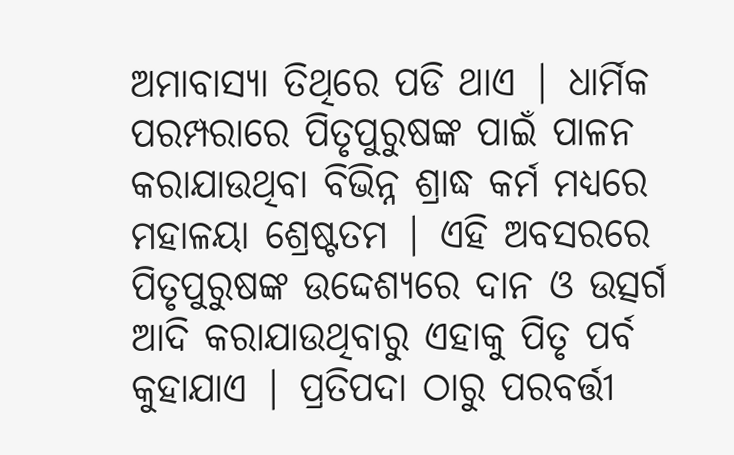ଅମାବାସ୍ୟା ତିଥିରେ ପଡି ଥାଏ | ଧାର୍ମିକ ପରମ୍ପରାରେ ପିତୃପୁରୁଷଙ୍କ ପାଇଁ ପାଳନ କରାଯାଉଥିବା ବିଭିନ୍ନ ଶ୍ରାଦ୍ଧ କର୍ମ ମଧ୍ୟରେ ମହାଳୟା ଶ୍ରେଷ୍ଟତମ | ଏହି ଅବସରରେ ପିତୃପୁରୁଷଙ୍କ ଉଦ୍ଦେଶ୍ୟରେ ଦାନ ଓ ଉତ୍ସର୍ଗ ଆଦି କରାଯାଉଥିବାରୁ ଏହାକୁ ପିତୃ ପର୍ବ କୁହାଯାଏ | ପ୍ରତିପଦା ଠାରୁ ପରବର୍ତ୍ତୀ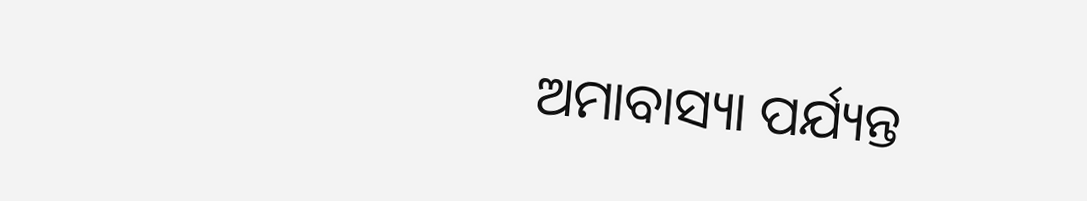ଅମାବାସ୍ୟା ପର୍ଯ୍ୟନ୍ତ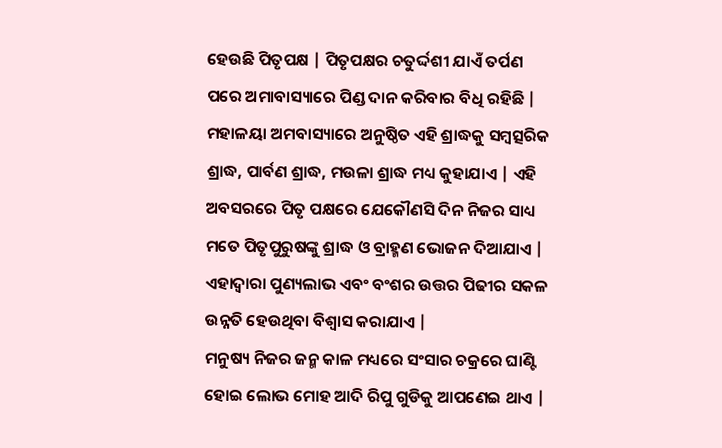ହେଉଛି ପିତୃପକ୍ଷ | ପିତୃପକ୍ଷର ଚତୁର୍ଦ୍ଦଶୀ ଯାଏଁ ତର୍ପଣ ପରେ ଅମାବାସ୍ୟାରେ ପିଣ୍ଡ ଦାନ କରିବାର ବିଧି ରହିଛି |
ମହାଳୟା ଅମବାସ୍ୟାରେ ଅନୁଷ୍ଠିତ ଏହି ଶ୍ରାଦ୍ଧକୁ ସମ୍ବତ୍ସରିକ ଶ୍ରାଦ୍ଧ, ପାର୍ବଣ ଶ୍ରାଦ୍ଧ, ମଉଳା ଶ୍ରାଦ୍ଧ ମଧ୍ୟ କୁହାଯାଏ | ଏହି ଅବସରରେ ପିତୃ ପକ୍ଷରେ ଯେକୌଣସି ଦିନ ନିଜର ସାଧ୍ୟ ମତେ ପିତୃପୁରୁଷଙ୍କୁ ଶ୍ରାଦ୍ଧ ଓ ବ୍ରାହ୍ମଣ ଭୋଜନ ଦିଆଯାଏ | ଏହାଦ୍ବାରା ପୁଣ୍ୟଲାଭ ଏବଂ ବଂଶର ଉତ୍ତର ପିଢୀର ସକଳ ଉନ୍ନତି ହେଉଥିବା ବିଶ୍ବାସ କରାଯାଏ |
ମନୁଷ୍ୟ ନିଜର ଜନ୍ମ କାଳ ମଧ୍ୟରେ ସଂସାର ଚକ୍ରରେ ଘାଣ୍ଟି ହୋଇ ଲୋଭ ମୋହ ଆଦି ରିପୁ ଗୁଡିକୁ ଆପଣେଇ ଥାଏ |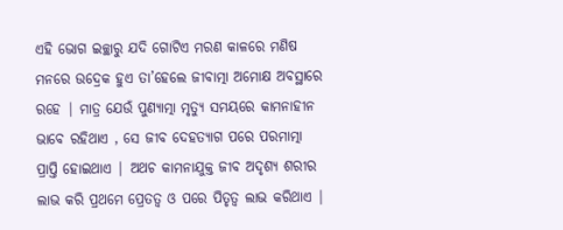ଏହି ଭୋଗ ଇଚ୍ଛାରୁ ଯଦି ଗୋଟିଏ ମରଣ କାଳରେ ମଣିଷ ମନରେ ଉଦ୍ରେକ ହୁଏ ତା’ହେଲେ ଜୀବାତ୍ମା ଅମୋକ୍ଷ ଅବସ୍ଥାରେ ରହେ | ମାତ୍ର ଯେଉଁ ପୁଣ୍ୟାତ୍ମା ମୃତ୍ୟୁ ସମୟରେ କାମନାହୀନ ଭାବେ ରହିଥାଏ , ସେ ଜୀବ ଦେହତ୍ୟାଗ ପରେ ପରମାତ୍ମା ପ୍ରାପ୍ତି ହୋଇଥାଏ | ଅଥଚ କାମନାଯୁକ୍ତ ଜୀବ ଅଦୃଶ୍ୟ ଶରୀର ଲାଭ କରି ପ୍ରଥମେ ପ୍ରେତତ୍ଵ ଓ ପରେ ପିତୃତ୍ଵ ଲାଭ କରିଥାଏ |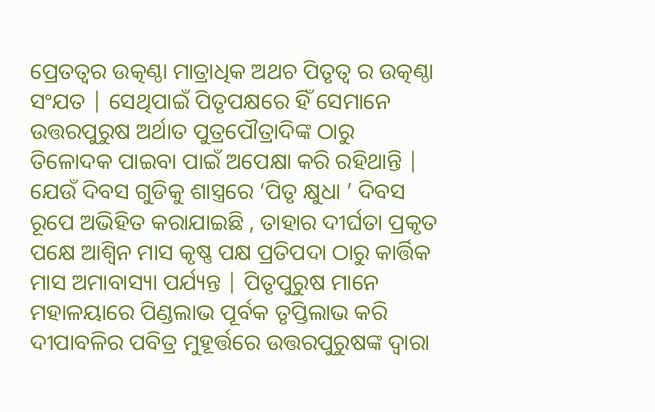ପ୍ରେତତ୍ଵର ଉତ୍କଣ୍ଠା ମାତ୍ରାଧିକ ଅଥଚ ପିତୃତ୍ଵ ର ଉତ୍କଣ୍ଠା ସଂଯତ | ସେଥିପାଇଁ ପିତୃପକ୍ଷରେ ହିଁ ସେମାନେ ଉତ୍ତରପୁରୁଷ ଅର୍ଥାତ ପୁତ୍ରପୌତ୍ରାଦିଙ୍କ ଠାରୁ ତିଳୋଦକ ପାଇବା ପାଇଁ ଅପେକ୍ଷା କରି ରହିଥାନ୍ତି | ଯେଉଁ ଦିବସ ଗୁଡିକୁ ଶାସ୍ତ୍ରରେ ‘ପିତୃ କ୍ଷୁଧା ’ ଦିବସ ରୂପେ ଅଭିହିତ କରାଯାଇଛି , ତାହାର ଦୀର୍ଘତା ପ୍ରକୃତ ପକ୍ଷେ ଆଶ୍ଵିନ ମାସ କୃଷ୍ଣ ପକ୍ଷ ପ୍ରତିପଦା ଠାରୁ କାର୍ତ୍ତିକ ମାସ ଅମାବାସ୍ୟା ପର୍ଯ୍ୟନ୍ତ | ପିତୃପୁରୁଷ ମାନେ ମହାଳୟାରେ ପିଣ୍ଡଲାଭ ପୂର୍ବକ ତୃପ୍ତିଲାଭ କରି ଦୀପାବଳିର ପବିତ୍ର ମୁହୂର୍ତ୍ତରେ ଉତ୍ତରପୁରୁଷଙ୍କ ଦ୍ଵାରା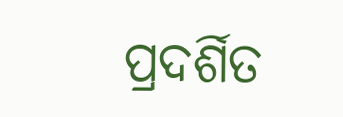ପ୍ରଦର୍ଶିତ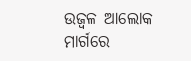ଉଜ୍ଵଳ ଆଲୋକ ମାର୍ଗରେ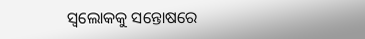ସ୍ଵଲୋକକୁ ସନ୍ତୋଷରେ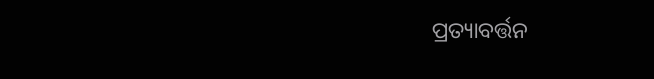ପ୍ରତ୍ୟାବର୍ତ୍ତନ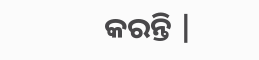କରନ୍ତି |